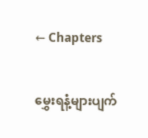← Chapters

မွှေးရနံ့များပျက်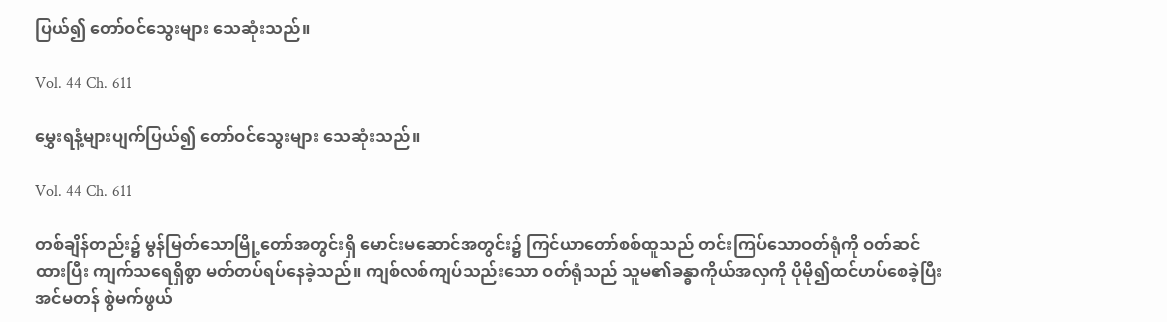ပြယ်၍ တော်ဝင်သွေးများ သေဆုံးသည်။

Vol. 44 Ch. 611

မွှေးရနံ့များပျက်ပြယ်၍ တော်ဝင်သွေးများ သေဆုံးသည်။

Vol. 44 Ch. 611

တစ်ချိန်တည်း၌ မွန်မြတ်သောမြို့တော်အတွင်းရှိ မောင်းမဆောင်အတွင်း၌ ကြင်ယာတော်စစ်ထူသည် တင်းကြပ်သောဝတ်ရုံကို ဝတ်ဆင်ထားပြီး ကျက်သရေရှိစွာ မတ်တပ်ရပ်နေခဲ့သည်။ ကျစ်လစ်ကျပ်သည်းသော ဝတ်ရုံသည် သူမ၏ခန္ဓာကိုယ်အလှကို ပိုမို၍ထင်ဟပ်စေခဲ့ပြီး အင်မတန် စွဲမက်ဖွယ်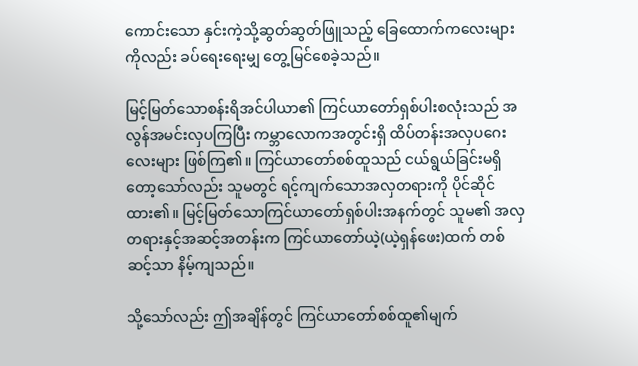ကောင်းသော နှင်းကဲ့သို့ဆွတ်ဆွတ်ဖြူသည့် ခြေထောက်ကလေးများကိုလည်း ခပ်ရေးရေးမျှ တွေ့မြင်စေခဲ့သည်။

မြင့်မြတ်သောစန်းရိအင်ပါယာ၏ ကြင်ယာတော်ရှစ်ပါးစလုံးသည် အလွန်အမင်းလှပကြပြီး ကမ္ဘာလောကအတွင်းရှိ ထိပ်တန်းအလှပဂေးလေးများ ဖြစ်ကြ၏။ ကြင်ယာတော်စစ်ထူသည် ငယ်ရွယ်ခြင်းမရှိတော့သော်လည်း သူမတွင် ရင့်ကျက်သောအလှတရားကို ပိုင်ဆိုင်ထား၏။ မြင့်မြတ်သောကြင်ယာတော်ရှစ်ပါးအနက်တွင် သူမ၏ အလှတရားနှင့်အဆင့်အတန်းက ကြင်ယာတော်ယဲ့(ယဲ့ရှန်ဖေး)ထက် တစ်ဆင့်သာ နိမ့်ကျသည်။

သို့သော်လည်း ဤအချိန်တွင် ကြင်ယာတော်စစ်ထူ၏မျက်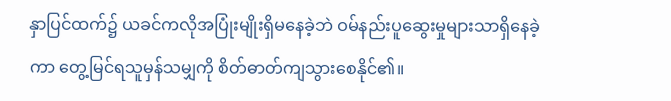နှာပြင်ထက်၌ ယခင်ကလိုအပြုံးမျိုးရှိမနေခဲ့ဘဲ ဝမ်နည်းပူဆွေးမှုများသာရှိနေခဲ့ကာ တွေ့မြင်ရသူမှန်သမျှကို စိတ်ဓာတ်ကျသွားစေနိုင်၏။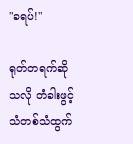"ခရပ်!"

ရုတ်တရက်ဆိုသလို တံခါးဖွင့်သံတစ်သံထွက်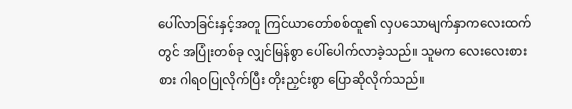ပေါ်လာခြင်းနှင့်အတူ ကြင်ယာတော်စစ်ထူ၏ လှပသောမျက်နှာကလေးထက်တွင် အပြုံးတစ်ခု လျှင်မြန်စွာ ပေါ်ပေါက်လာခဲ့သည်။ သူမက လေးလေးစားစား ဂါရဝပြုလိုက်ပြီး တိုးညှင်းစွာ ပြောဆိုလိုက်သည်။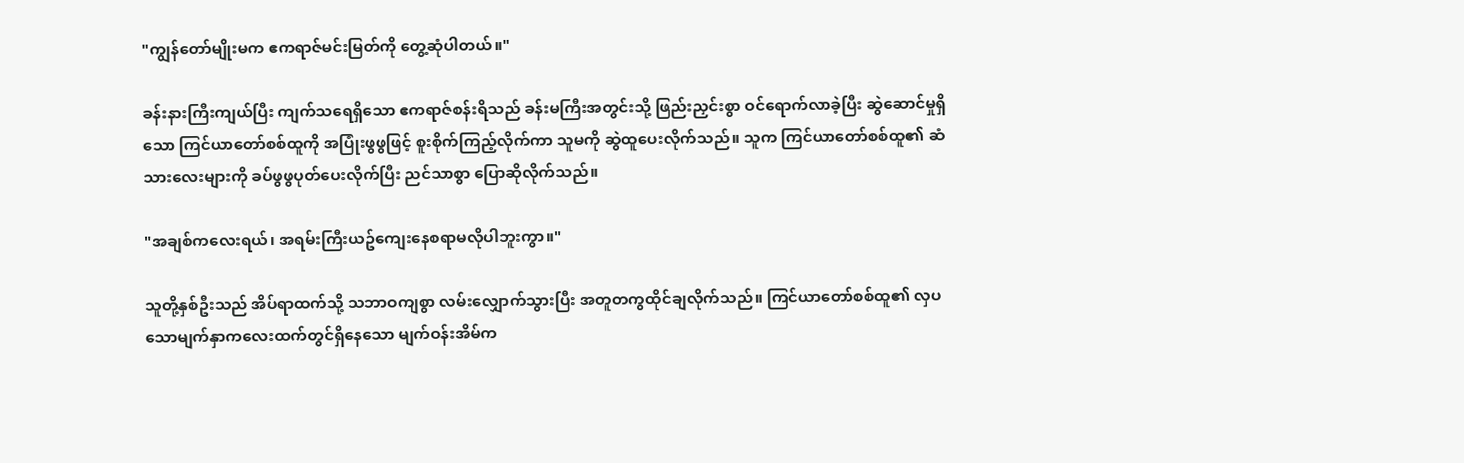"ကျွန်တော်မျိုးမက ဧကရာဇ်မင်းမြတ်ကို တွေ့ဆုံပါတယ်။"

ခန်းနားကြီးကျယ်ပြီး ကျက်သရေရှိသော ဧကရာဇ်စန်းရိသည် ခန်းမကြီးအတွင်းသို့ ဖြည်းညှင်းစွာ ဝင်ရောက်လာခဲ့ပြီး ဆွဲဆောင်မှုရှိသော ကြင်ယာတော်စစ်ထူကို အပြုံးဖွဖွဖြင့် စူးစိုက်ကြည့်လိုက်ကာ သူမကို ဆွဲထူပေးလိုက်သည်။ သူက ကြင်ယာတော်စစ်ထူ၏ ဆံသားလေးများကို ခပ်ဖွဖွပုတ်ပေးလိုက်ပြီး ညင်သာစွာ ပြောဆိုလိုက်သည်။

"အချစ်ကလေးရယ်၊ အရမ်းကြီးယဥ်ကျေးနေစရာမလိုပါဘူးကွာ။"

သူတို့နှစ်ဦးသည် အိပ်ရာထက်သို့ သဘာဝကျစွာ လမ်းလျှောက်သွားပြီး အတူတကွထိုင်ချလိုက်သည်။ ကြင်ယာတော်စစ်ထူ၏ လှပသောမျက်နှာကလေးထက်တွင်ရှိနေသော မျက်ဝန်းအိမ်က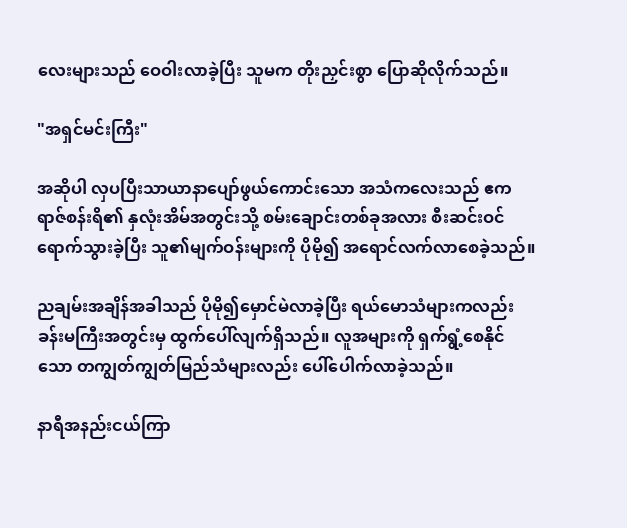လေးများသည် ဝေဝါးလာခဲ့ပြီး သူမက တိုးညှင်းစွာ ပြောဆိုလိုက်သည်။

"အရှင်မင်းကြီး"

အဆိုပါ လှပပြီးသာယာနာပျော်ဖွယ်ကောင်းသော အသံကလေးသည် ဧကရာဇ်စန်းရိ၏ နှလုံးအိမ်အတွင်းသို့ စမ်းချောင်းတစ်ခုအလား စီးဆင်းဝင်ရောက်သွားခဲ့ပြီး သူ၏မျက်ဝန်းများကို ပိုမို၍ အရောင်လက်လာစေခဲ့သည်။

ညချမ်းအချိန်အခါသည် ပိုမို၍မှောင်မဲလာခဲ့ပြီး ရယ်မောသံများကလည်း ခန်းမကြီးအတွင်းမှ ထွက်ပေါ်လျက်ရှိသည်။ လူအများကို ရှက်ရွံ့စေနိုင်သော တကျွတ်ကျွတ်မြည်သံများလည်း ပေါ်ပေါက်လာခဲ့သည်။

နာရီအနည်းငယ်ကြာ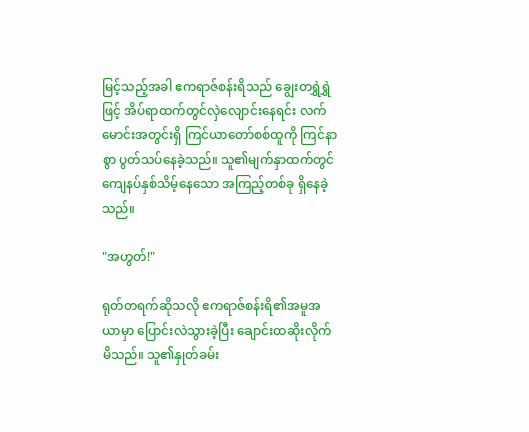မြင့်သည့်အခါ ဧကရာဇ်စန်းရိသည် ချွေးတရွှဲရွှဲဖြင့် အိပ်ရာထက်တွင်လှဲလျောင်းနေရင်း လက်မောင်းအတွင်းရှိ ကြင်ယာတော်စစ်ထူကို ကြင်နာစွာ ပွတ်သပ်နေခဲ့သည်။ သူ၏မျက်နှာထက်တွင် ကျေနပ်နှစ်သိမ့်နေသော အကြည့်တစ်ခု ရှိနေခဲ့သည်။

"အဟွတ်!"

ရုတ်တရက်ဆိုသလို ဧကရာဇ်စန်းရိ၏အမူအယာမှာ ပြောင်းလဲသွားခဲ့ပြီး ချောင်းထဆိုးလိုက်မိသည်။ သူ၏နှုတ်ခမ်း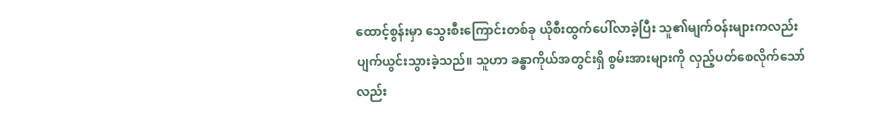ထောင့်စွန်းမှာ သွေးစီးကြောင်းတစ်ခု ယိုစီးထွက်ပေါ်လာခဲ့ပြီး သူ၏မျက်ဝန်းများကလည်း ပျက်ယွင်းသွားခဲ့သည်။ သူဟာ ခန္ဓာကိုယ်အတွင်းရှိ စွမ်းအားများကို လှည့်ပတ်စေလိုက်သော်လည်း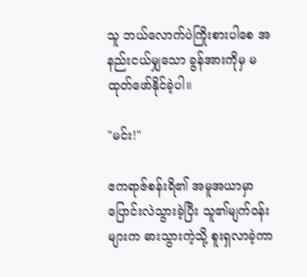သူ ဘယ်လောက်ပဲကြိုးစားပါစေ အနည်းငယ်မျှသော ခွန်အားကိုမှ မထုတ်ဖော်နိုင်ခဲ့ပါ။

"မင်း!"

ဧကရာဇ်စန်းရိ၏ အမူအယာမှာ ပြောင်းလဲသွားခဲ့ပြီး သူ၏မျက်ဝန်းများက ဓားသွားကဲ့သို့ စူးရှလာခဲ့ကာ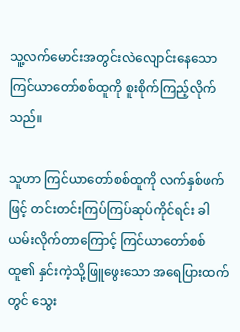သူ့လက်မောင်းအတွင်းလဲလျောင်းနေသော ကြင်ယာတော်စစ်ထူကို စူးစိုက်ကြည့်လိုက်သည်။

သူဟာ ကြင်ယာတော်စစ်ထူကို လက်နှစ်ဖက်ဖြင့် တင်းတင်းကြပ်ကြပ်ဆုပ်ကိုင်ရင်း ခါယမ်းလိုက်တာကြောင့် ကြင်ယာတော်စစ်ထူ၏ နှင်းကဲ့သို့ဖြူဖွေးသော အရေပြားထက်တွင် သွေး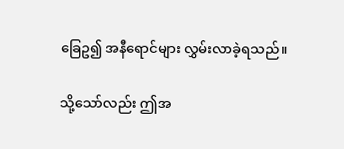ခြေဥ၍ အနီရောင်များ လွှမ်းလာခဲ့ရသည်။

သို့သော်လည်း ဤအ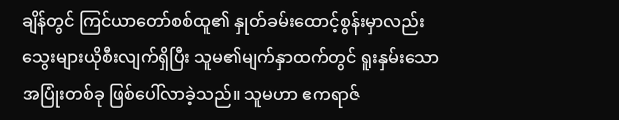ချိန်တွင် ကြင်ယာတော်စစ်ထူ၏ နှုတ်ခမ်းထောင့်စွန်းမှာလည်း သွေးများယိုစီးလျက်ရှိပြီး သူမ၏မျက်နှာထက်တွင် ရူးနှမ်းသောအပြုံးတစ်ခု ဖြစ်ပေါ်လာခဲ့သည်။ သူမဟာ ဧကရာဇ်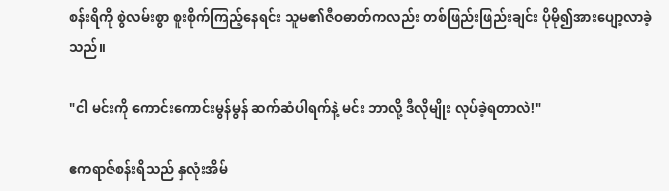စန်းရိကို စွဲလမ်းစွာ စူးစိုက်ကြည့်နေရင်း သူမ၏ဇီဝဓာတ်ကလည်း တစ်ဖြည်းဖြည်းချင်း ပိုမို၍အားပျော့လာခဲ့သည်။

"ငါ မင်းကို ကောင်းကောင်းမွန်မွန် ဆက်ဆံပါရက်နဲ့ မင်း ဘာလို့ ဒီလိုမျိုး လုပ်ခဲ့ရတာလဲ!"

ဧကရာဇ်စန်းရိသည် နှလုံးအိမ်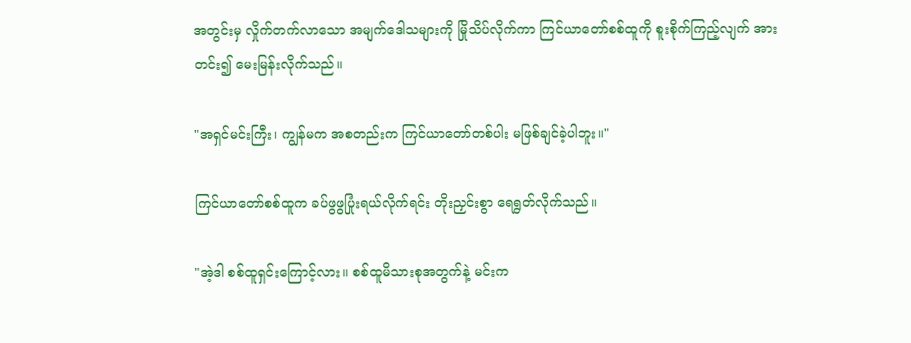အတွင်းမှ လှိုက်တက်လာသော အမျက်ဒေါသများကို မြိုသိပ်လိုက်ကာ ကြင်ယာတော်စစ်ထူကို စူးစိုက်ကြည့်လျက် အားတင်း၍ မေးမြန်းလိုက်သည်။

"အရှင်မင်းကြီး၊ ကျွန်မက အစတည်းက ကြင်ယာတော်တစ်ပါး မဖြစ်ချင်ခဲ့ပါဘူး။"

ကြင်ယာတော်စစ်ထူက ခပ်ဖွဖွပြုံးရယ်လိုက်ရင်း တိုးညှင်းစွာ ရေရွတ်လိုက်သည်။

"အဲ့ဒါ စစ်ထူရှင်းကြောင့်လား။ စစ်ထူမိသားစုအတွက်နဲ့ မင်းက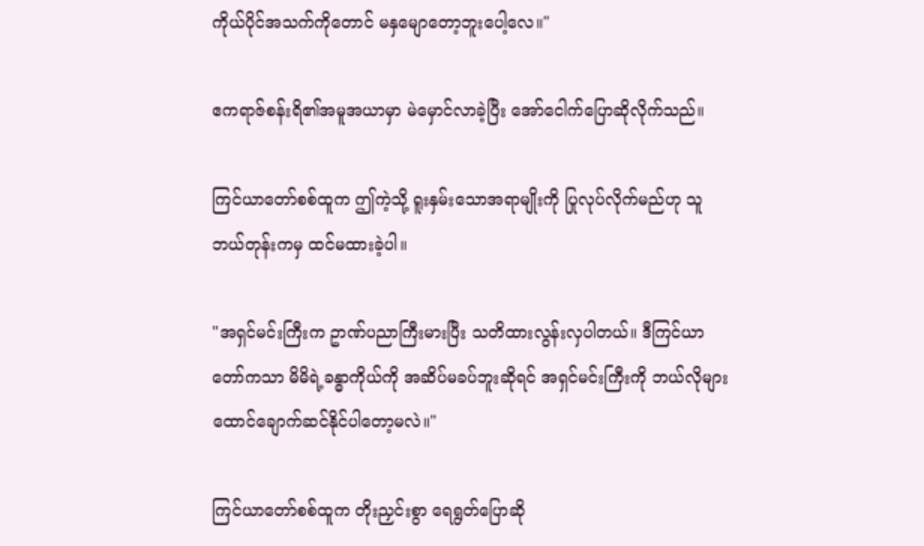ကိုယ်ပိုင်အသက်ကိုတောင် မနှမျောတော့ဘူးပေါ့လေ။"

ဧကရာဇ်စန်းရိ၏အမူအယာမှာ မဲမှောင်လာခဲ့ပြီး အော်ငေါက်ပြောဆိုလိုက်သည်။

ကြင်ယာတော်စစ်ထူက ဤကဲ့သို့ ရူးနှမ်းသောအရာမျိုးကို ပြုလုပ်လိုက်မည်ဟု သူ ဘယ်တုန်းကမှ ထင်မထားခဲ့ပါ။

"အရှင်မင်းကြီးက ဥာဏ်ပညာကြီးမားပြီး သတိထားလွန်းလှပါတယ်။ ဒီကြင်ယာတော်ကသာ မိမိရဲ့ခန္ဓာကိုယ်ကို အဆိပ်မခပ်ဘူးဆိုရင် အရှင်မင်းကြီးကို ဘယ်လိုများ ထောင်ချောက်ဆင်နိုင်ပါတော့မလဲ။"

ကြင်ယာတော်စစ်ထူက တိုးညှင်းစွာ ရေရွတ်ပြောဆို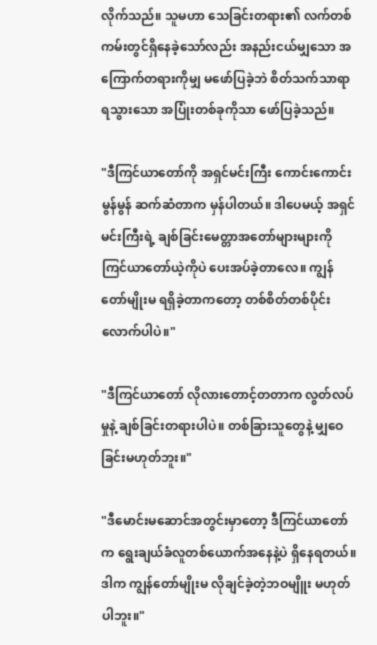လိုက်သည်။ သူမဟာ သေခြင်းတရား၏ လက်တစ်ကမ်းတွင်ရှိနေခဲ့သော်လည်း အနည်းငယ်မျှသော အကြောက်တရားကိုမျှ မဖော်ပြခဲ့ဘဲ စိတ်သက်သာရာရသွားသော အပြုံးတစ်ခုကိုသာ ဖော်ပြခဲ့သည်။

"ဒီကြင်ယာတော်ကို အရှင်မင်းကြီး ကောင်းကောင်းမွန်မွန် ဆက်ဆံတာက မှန်ပါတယ်။ ဒါပေမယ့် အရှင်မင်းကြီးရဲ့ ချစ်ခြင်းမေတ္တာအတော်များများကို ကြင်ယာတော်ယဲ့ကိုပဲ ပေးအပ်ခဲ့တာလေ။ ကျွန်တော်မျိုးမ ရရှိခဲ့တာကတော့ တစ်စိတ်တစ်ပိုင်းလောက်ပါပဲ။"

"ဒီကြင်ယာတော် လိုလားတောင့်တတာက လွတ်လပ်မှုနဲ့ ချစ်ခြင်းတရားပါပဲ။ တစ်ခြားသူတွေနဲ့ မျှဝေခြင်းမဟုတ်ဘူး။"

"ဒီမောင်းမဆောင်အတွင်းမှာတော့ ဒီကြင်ယာတော်က ရွေးချယ်ခံလူတစ်ယောက်အနေနဲ့ပဲ ရှိနေရတယ်။ ဒါက ကျွန်တော်မျိုးမ လိုချင်ခဲ့တဲ့ဘဝမျိူး မဟုတ်ပါဘူး။"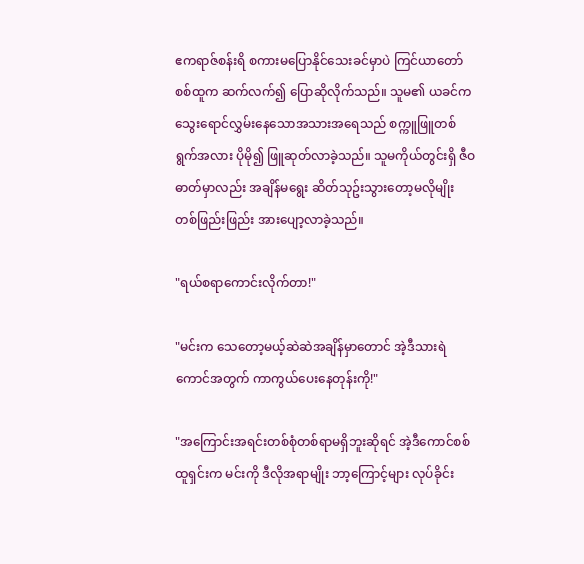ဧကရာဇ်စန်းရိ စကားမပြောနိုင်သေးခင်မှာပဲ ကြင်ယာတော်စစ်ထူက ဆက်လက်၍ ပြောဆိုလိုက်သည်။ သူမ၏ ယခင်ကသွေးရောင်လွှမ်းနေသောအသားအရေသည် စက္ကူဖြူတစ်ရွက်အလား ပိုမို၍ ဖြူဆုတ်လာခဲ့သည်။ သူမကိုယ်တွင်းရှိ ဇီဝဓာတ်မှာလည်း အချိန်မရွေး ဆိတ်သုဥ်းသွားတော့မလိုမျိုး တစ်ဖြည်းဖြည်း အားပျော့လာခဲ့သည်။

"ရယ်စရာကောင်းလိုက်တာ!"

"မင်းက သေတော့မယ့်ဆဲဆဲအချိန်မှာတောင် အဲ့ဒီသားရဲကောင်အတွက် ကာကွယ်ပေးနေတုန်းကို!"

"အကြောင်းအရင်းတစ်စုံတစ်ရာမရှိဘူးဆိုရင် အဲ့ဒီကောင်စစ်ထူရှင်းက မင်းကို ဒီလိုအရာမျိုး ဘာ့ကြောင့်များ လုပ်ခိုင်း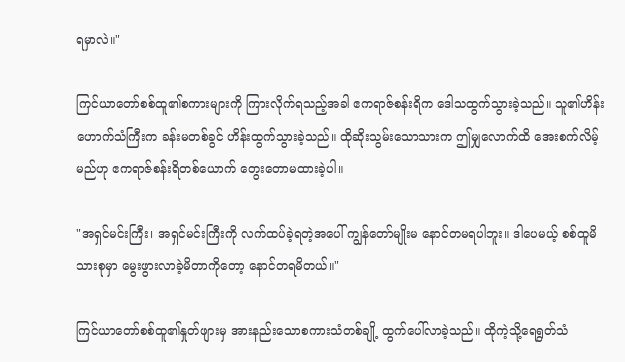ရမှာလဲ။"

ကြင်ယာတော်စစ်ထူ၏စကားများကို ကြားလိုက်ရသည့်အခါ ဧကရာဇ်စန်းရိက ဒေါသထွက်သွားခဲ့သည်။ သူ၏ဟိန်းဟောက်သံကြီးက ခန်းမတစ်ခွင် ဟိန်းထွက်သွားခဲ့သည်။ ထိုဆိုးသွမ်းသောသားက ဤမျှလောက်ထိ အေးစက်လိမ့်မည်ဟု ဧကရာဇ်စန်းရိတစ်ယောက် တွေးတောမထားခဲ့ပါ။

"အရှင်မင်းကြီး၊ အရှင်မင်းကြီးကို လက်ထပ်ခဲ့ရတဲ့အပေါ် ကျွန်တော်မျိုးမ နောင်တမရပါဘူး။ ဒါပေမယ့် စစ်ထူမိသားစုမှာ မွေးဖွားလာခဲ့မိတာကိုတော့ နောင်တရမိတယ်။"

ကြင်ယာတော်စစ်ထူ၏နှုတ်ဖျားမှ အားနည်းသောစကားသံတစ်ချို့ ထွက်ပေါ်လာခဲ့သည်။ ထိုကဲ့သို့ရေရွတ်သံ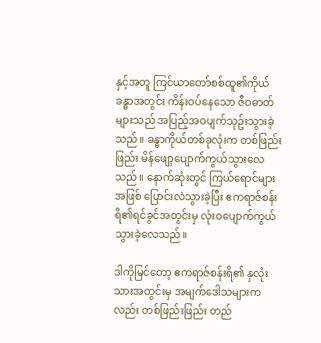နှင့်အတူ ကြင်ယာတော်စစ်ထူ၏ကိုယ်ခန္ဓာအတွင်း ကိန်းဝပ်နေသော ဇီဝဓာတ်များသည် အပြည့်အဝပျက်သုဥ်းသွားခဲ့သည်။ ခန္ဓာကိုယ်တစ်ခုလုံးက တစ်ဖြည်းဖြည်း မိန်ဖျော့ပျောက်ကွယ်သွားလေသည်။ နောက်ဆုံးတွင် ကြယ်ရောင်များအဖြစ် ပြောင်းလဲသွားခဲ့ပြီး ဧကရာဇ်စန်းရိ၏ရင်ခွင်အတွင်းမှ လုံးဝပျောက်ကွယ်သွားခဲ့လေသည်။

ဒါကိုမြင်တော့ ဧကရာဇ်စန်းရိ၏ နှလုံးသားအတွင်းမှ အမျက်ဒေါသများကလည်း တစ်ဖြည်းဖြည်း တည်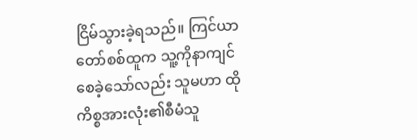ငြိမ်သွားခဲ့ရသည်။ ကြင်ယာတော်စစ်ထူက သူ့ကိုနာကျင်စေခဲ့သော်လည်း သူမဟာ ထိုကိစ္စအားလုံး၏စီမံသူ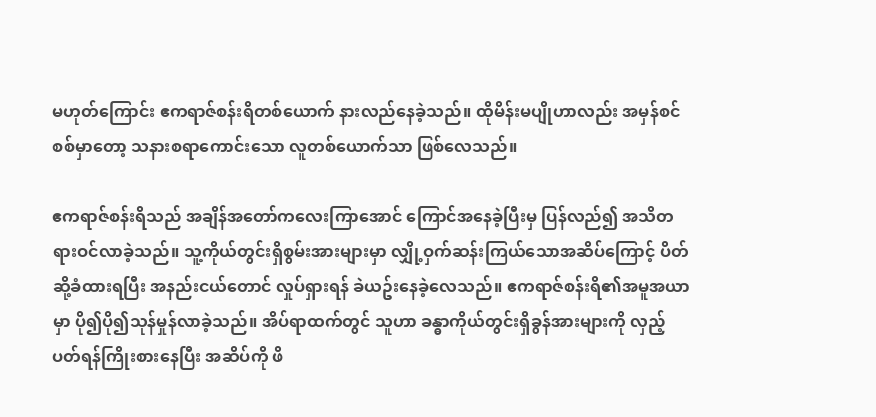မဟုတ်ကြောင်း ဧကရာဇ်စန်းရိတစ်ယောက် နားလည်နေခဲ့သည်။ ထိုမိန်းမပျိုဟာလည်း အမှန်စင်စစ်မှာတော့ သနားစရာကောင်းသော လူတစ်ယောက်သာ ဖြစ်လေသည်။

ဧကရာဇ်စန်းရိသည် အချိန်အတော်ကလေးကြာအောင် ကြောင်အနေခဲ့ပြီးမှ ပြန်လည်၍ အသိတရားဝင်လာခဲ့သည်။ သူ့ကိုယ်တွင်းရှိစွမ်းအားများမှာ လျှို့ဝှက်ဆန်းကြယ်သောအဆိပ်ကြောင့် ပိတ်ဆို့ခံထားရပြီး အနည်းငယ်တောင် လှုပ်ရှားရန် ခဲယဥ်းနေခဲ့လေသည်။ ဧကရာဇ်စန်းရိ၏အမူအယာမှာ ပို၍ပို၍သုန်မှုန်လာခဲ့သည်။ အိပ်ရာထက်တွင် သူဟာ ခန္ဓာကိုယ်တွင်းရှိခွန်အားများကို လှည့်ပတ်ရန်ကြိုးစားနေပြီး အဆိပ်ကို ဖိ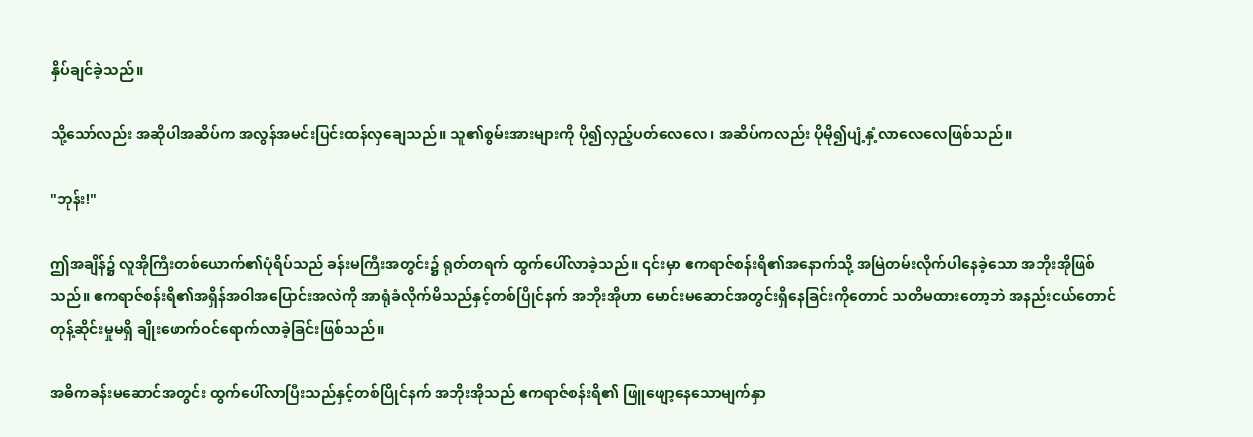နှိပ်ချင်ခဲ့သည်။

သို့သော်လည်း အဆိုပါအဆိပ်က အလွန်အမင်းပြင်းထန်လှချေသည်။ သူ၏စွမ်းအားများကို ပို၍လှည့်ပတ်လေလေ၊ အဆိပ်ကလည်း ပိုမို၍ပျံ့နှံ့လာလေလေဖြစ်သည်။

"ဘုန်း!"

ဤအချိန်၌ လူအိုကြီးတစ်ယောက်၏ပုံရိပ်သည် ခန်းမကြီးအတွင်း၌ ရုတ်တရက် ထွက်ပေါ်လာခဲ့သည်။ ၎င်းမှာ ဧကရာဇ်စန်းရိ၏အနောက်သို့ အမြဲတမ်းလိုက်ပါနေခဲ့သော အဘိုးအိုဖြစ်သည်။ ဧကရာဇ်စန်းရိ၏အရှိန်အဝါအပြောင်းအလဲကို အာရုံခံလိုက်မိသည်နှင့်တစ်ပြိုင်နက် အဘိုးအိုဟာ မောင်းမဆောင်အတွင်းရှိနေခြင်းကိုတောင် သတိမထားတော့ဘဲ အနည်းငယ်တောင်တုန့်ဆိုင်းမှုမရှိ ချိုးဖောက်ဝင်ရောက်လာခဲ့ခြင်းဖြစ်သည်။

အဓိကခန်းမဆောင်အတွင်း ထွက်ပေါ်လာပြီးသည်နှင့်တစ်ပြိုင်နက် အဘိုးအိုသည် ဧကရာဇ်စန်းရိ၏ ဖြူဖျော့နေသောမျက်နှာ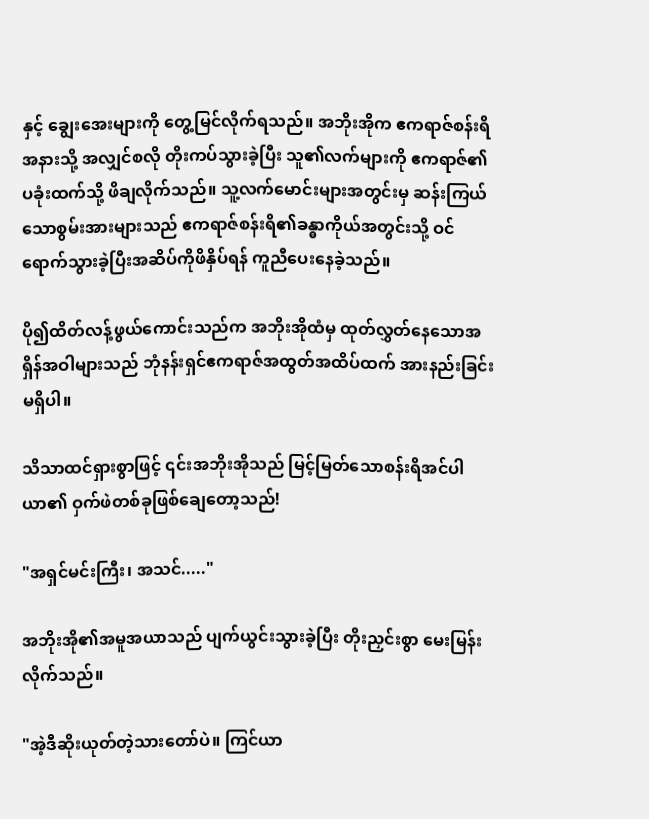နှင့် ချွေးအေးများကို တွေ့မြင်လိုက်ရသည်။ အဘိုးအိုက ဧကရာဇ်စန်းရိအနားသို့ အလျှင်စလို တိုးကပ်သွားခဲ့ပြီး သူ၏လက်များကို ဧကရာဇ်၏ပခုံးထက်သို့ ဖိချလိုက်သည်။ သူ့လက်မောင်းများအတွင်းမှ ဆန်းကြယ်သောစွမ်းအားများသည် ဧကရာဇ်စန်းရိ၏ခန္ဓာကိုယ်အတွင်းသို့ ဝင်ရောက်သွားခဲ့ပြီးအဆိပ်ကိုဖိနှိပ်ရန် ကူညီပေးနေခဲ့သည်။

ပို၍ထိတ်လန့်ဖွယ်ကောင်းသည်က အဘိုးအိုထံမှ ထုတ်လွှတ်နေသောအရှိန်အဝါများသည် ဘုံနန်းရှင်ဧကရာဇ်အထွတ်အထိပ်ထက် အားနည်းခြင်းမရှိပါ။

သိသာထင်ရှားစွာဖြင့် ၎င်းအဘိုးအိုသည် မြင့်မြတ်သောစန်းရိအင်ပါယာ၏ ဝှက်ဖဲတစ်ခုဖြစ်ချေတော့သည်!

"အရှင်မင်းကြီး၊ အသင်....."

အဘိုးအို၏အမူအယာသည် ပျက်ယွင်းသွားခဲ့ပြီး တိုးညှင်းစွာ မေးမြန်းလိုက်သည်။

"အဲ့ဒီဆိုးယုတ်တဲ့သားတော်ပဲ။ ကြင်ယာ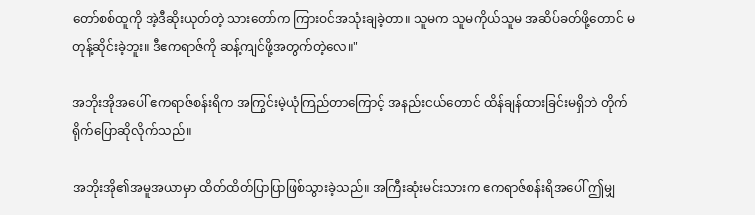တော်စစ်ထူကို အဲ့ဒီဆိုးယုတ်တဲ့ သားတော်က ကြားဝင်အသုံးချခဲ့တာ။ သူမက သူမကိုယ်သူမ အဆိပ်ခတ်ဖို့တောင် မတုန့်ဆိုင်းခဲ့ဘူး။ ဒီဧကရာဇ်ကို ဆန့်ကျင်ဖို့အတွက်တဲ့လေ။"

အဘိုးအိုအပေါ် ဧကရာဇ်စန်းရိက အကြွင်းမဲ့ယုံကြည်တာကြောင့် အနည်းငယ်တောင် ထိန်ချန်ထားခြင်းမရှိဘဲ တိုက်ရိုက်ပြောဆိုလိုက်သည်။

အဘိုးအို၏အမူအယာမှာ ထိတ်ထိတ်ပြာပြာဖြစ်သွားခဲ့သည်။ အကြီးဆုံးမင်းသားက ဧကရာဇ်စန်းရိအပေါ် ဤမျှ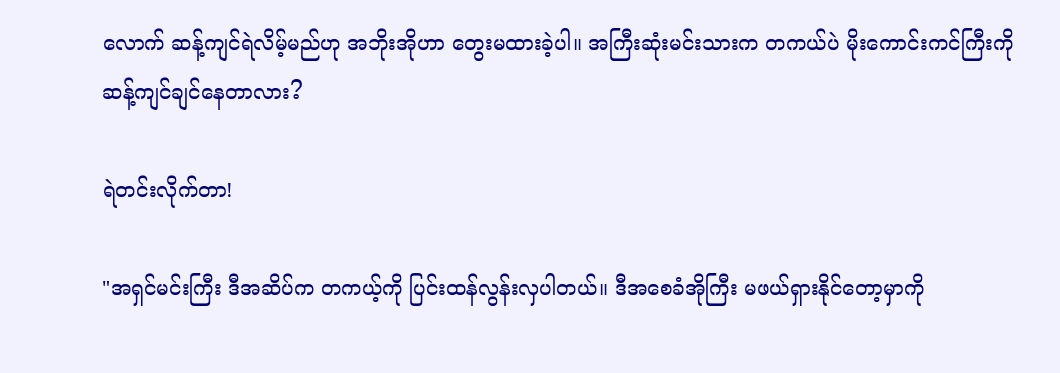လောက် ဆန့်ကျင်ရဲလိမ့်မည်ဟု အဘိုးအိုဟာ တွေးမထားခဲ့ပါ။ အကြီးဆုံးမင်းသားက တကယ်ပဲ မိုးကောင်းကင်ကြီးကို ဆန့်ကျင်ချင်နေတာလား?

ရဲတင်းလိုက်တာ!

"အရှင်မင်းကြီး ဒီအဆိပ်က တကယ့်ကို ပြင်းထန်လွန်းလှပါတယ်။ ဒီအစေခံအိုကြီး မဖယ်ရှားနိုင်တော့မှာကို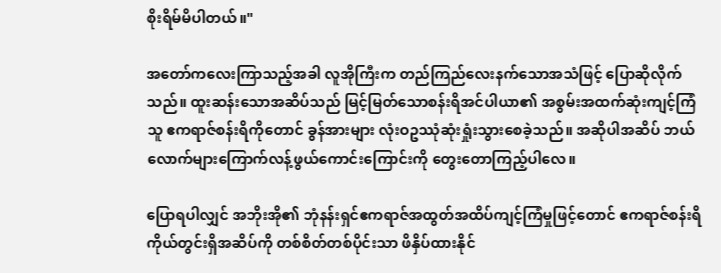စိုးရိမ်မိပါတယ်။"

အတော်ကလေးကြာသည့်အခါ လူအိုကြီးက တည်ကြည်လေးနက်သောအသံဖြင့် ပြောဆိုလိုက်သည်။ ထူးဆန်းသောအဆိပ်သည် မြင့်မြတ်သောစန်းရိအင်ပါယာ၏ အစွမ်းအထက်ဆုံးကျင့်ကြံသူ ဧကရာဇ်စန်းရိကိုတောင် ခွန်အားများ လုံးဝဥဿုံဆုံးရှုံးသွားစေခဲ့သည်။ အဆိုပါအဆိပ် ဘယ်လောက်များကြောက်လန့်ဖွယ်ကောင်းကြောင်းကို တွေးတောကြည့်ပါလေ။

ပြောရပါလျှင် အဘိုးအို၏ ဘုံနန်းရှင်ဧကရာဇ်အထွတ်အထိပ်ကျင့်ကြံမှုဖြင့်တောင် ဧကရာဇ်စန်းရိကိုယ်တွင်းရှိအဆိပ်ကို တစ်စိတ်တစ်ပိုင်းသာ ဖိနှိပ်ထားနိုင်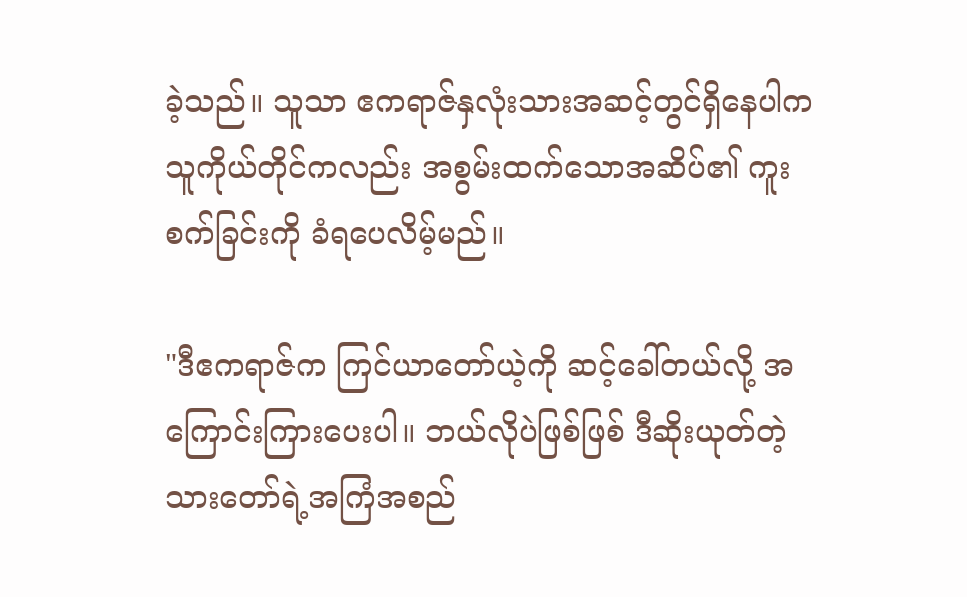ခဲ့သည်။ သူသာ ဧကရာဇ်နှလုံးသားအဆင့်တွင်ရှိနေပါက သူကိုယ်တိုင်ကလည်း အစွမ်းထက်သောအဆိပ်၏ ကူးစက်ခြင်းကို ခံရပေလိမ့်မည်။

"ဒီဧကရာဇ်က ကြင်ယာတော်ယဲ့ကို ဆင့်ခေါ်တယ်လို့ အကြောင်းကြားပေးပါ။ ဘယ်လိုပဲဖြစ်ဖြစ် ဒီဆိုးယုတ်တဲ့သားတော်ရဲ့အကြံအစည်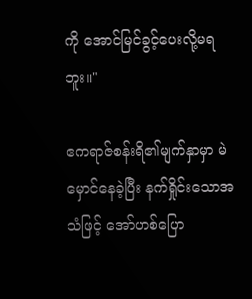ကို အောင်မြင်ခွင့်ပေးလို့မရဘူး။"

ဧကရာဇ်စန်းရိ၏မျက်နှာမှာ မဲမှောင်နေခဲ့ပြီး နက်ရှိုင်းသောအသံဖြင့် အော်ဟစ်ပြော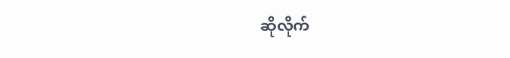ဆိုလိုက်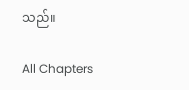သည်။

All Chapters